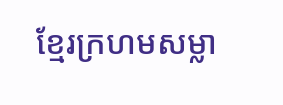ខ្មែរក្រហមសម្លា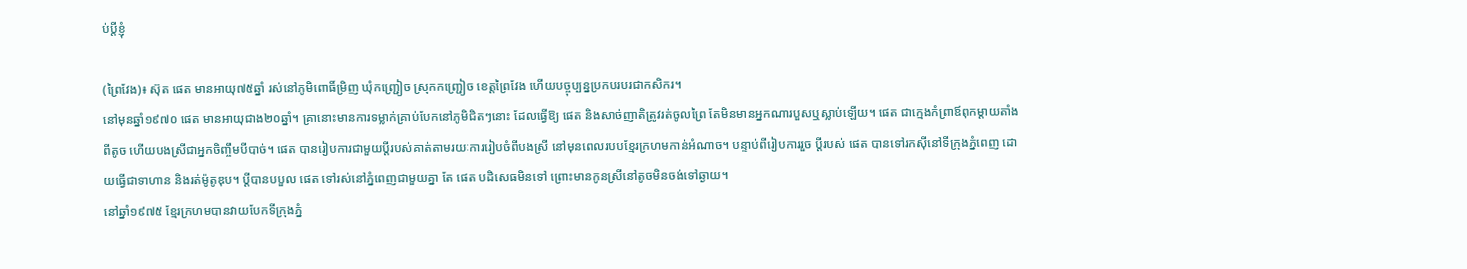ប់ប្ដីខ្ញុំ

(ព្រៃវែង)៖ ស៊ុត ផេត មានអាយុ៧៥ឆ្នាំ រស់នៅភូមិពោធិ៍ម្រិញ ឃុំកញ្ជ្រៀច ស្រុកកញ្ជ្រៀច ខេត្តព្រៃវែង ហើយបច្ចុប្បន្នប្រកបរបរជាកសិករ។
នៅមុនឆ្នាំ១៩៧០ ផេត មានអាយុជាង២០ឆ្នាំ។ គ្រានោះមានការទម្លាក់គ្រាប់បែកនៅភូមិជិតៗនោះ ដែលធ្វើឱ្យ ផេត និងសាច់ញាតិត្រូវរត់ចូលព្រៃ តែមិនមានអ្នកណារបួសឬស្លាប់ឡើយ។ ផេត ជាក្មេងកំព្រាឪពុកម្តាយតាំងពីតូច ហើយបងស្រីជាអ្នកចិញ្ចឹមបីបាច់។ ផេត បានរៀបការជាមួយប្តីរបស់គាត់តាមរយៈការរៀបចំពីបងស្រី នៅមុនពេលរបបខ្មែរក្រហមកាន់អំណាច។ បន្ទាប់ពីរៀបការរួច ប្តីរបស់ ផេត បានទៅរកស៊ីនៅទីក្រុងភ្នំពេញ ដោយធ្វើជាទាហាន និងរត់ម៉ូតូឌុប។ ប្តីបានបបួល ផេត ទៅរស់នៅភ្នំពេញជាមួយគ្នា តែ ផេត បដិសេធមិនទៅ ព្រោះមានកូនស្រីនៅតូចមិនចង់ទៅឆ្ងាយ។
នៅឆ្នាំ១៩៧៥ ខ្មែរក្រហមបានវាយបែកទីក្រុងភ្នំ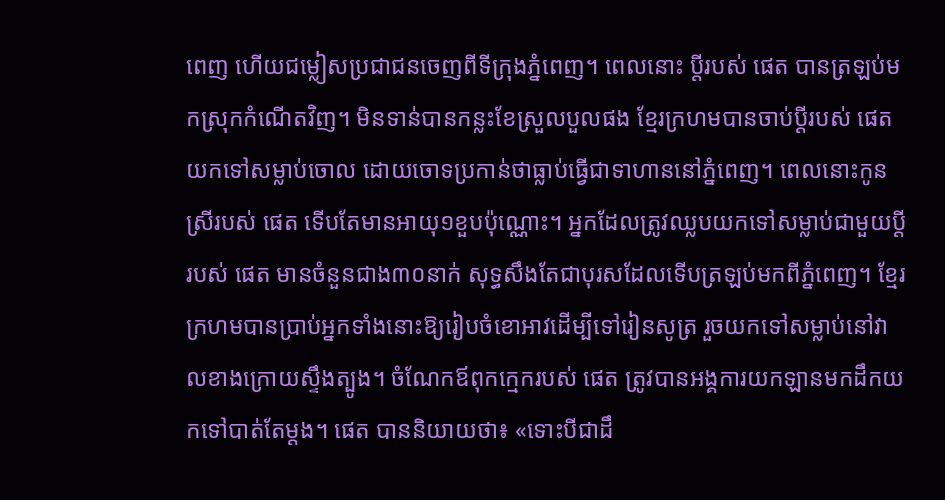ពេញ ហើយជម្លៀសប្រជាជនចេញពីទីក្រុងភ្នំពេញ។ ពេលនោះ ប្តីរបស់ ផេត បានត្រឡប់មកស្រុកកំណើតវិញ។ មិនទាន់បានកន្លះខែស្រួលបួលផង ខ្មែរក្រហមបានចាប់ប្តីរបស់ ផេត យកទៅសម្លាប់ចោល ដោយចោទប្រកាន់ថាធ្លាប់ធ្វើជាទាហាននៅភ្នំពេញ។ ពេលនោះកូនស្រីរបស់ ផេត ទើបតែមានអាយុ១ខួបប៉ុណ្ណោះ។ អ្នកដែលត្រូវឈ្លបយកទៅសម្លាប់ជាមួយប្តីរបស់ ផេត មានចំនួនជាង៣០នាក់ សុទ្ធសឹងតែជាបុរសដែលទើបត្រឡប់មកពីភ្នំពេញ។ ខ្មែរក្រហមបានប្រាប់អ្នកទាំងនោះឱ្យរៀបចំខោអាវដើម្បីទៅរៀនសូត្រ រួចយកទៅសម្លាប់នៅវាលខាងក្រោយស្ទឹងត្បូង។ ចំណែកឪពុកក្មេករបស់ ផេត ត្រូវបានអង្គការយកឡានមកដឹកយកទៅបាត់តែម្តង។ ផេត បាននិយាយថា៖ «ទោះបីជាដឹ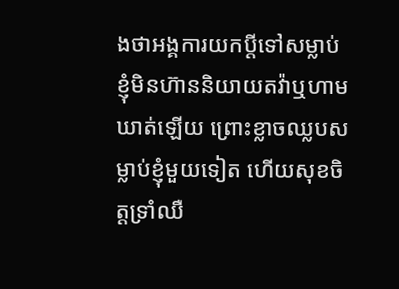ងថាអង្គការយកប្តីទៅសម្លាប់ ខ្ញុំមិនហ៊ាននិយាយតវ៉ាឬហាមឃាត់ឡើយ ព្រោះខ្លាចឈ្លបសម្លាប់ខ្ញុំមួយទៀត ហើយសុខចិត្តទ្រាំឈឺ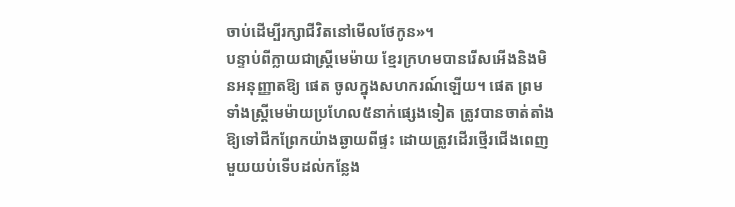ចាប់ដើម្បីរក្សាជីវិតនៅមើលថែកូន»។
បន្ទាប់ពីក្លាយជាស្រ្តីមេម៉ាយ ខ្មែរក្រហមបានរើសអើងនិងមិនអនុញ្ញាតឱ្យ ផេត ចូលក្នុងសហករណ៍ឡើយ។ ផេត ព្រមទាំងស្រ្តីមេម៉ាយប្រហែល៥នាក់ផ្សេងទៀត ត្រូវបានចាត់តាំងឱ្យទៅជីកព្រែកយ៉ាងឆ្ងាយពីផ្ទះ ដោយត្រូវដើរថ្មើរជើងពេញមួយយប់ទើបដល់កន្លែង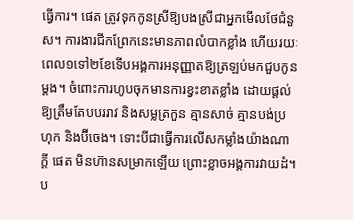ធ្វើការ។ ផេត ត្រូវទុកកូនស្រីឱ្យបងស្រីជាអ្នកមើលថែជំនួស។ ការងារជីកព្រែកនេះមានភាពលំបាកខ្លាំង ហើយរយៈពេល១ទៅ២ខែទើបអង្គការអនុញ្ញាតឱ្យត្រឡប់មកជួបកូនម្តង។ ចំពោះការហូបចុកមានការខ្វះខាតខ្លាំង ដោយផ្តល់ឱ្យត្រឹមតែបបររាវ និងសម្លត្រកួន គ្មានសាច់ គ្មានបង់ប្រហុក និងប៊ីចេង។ ទោះបីជាធ្វើការលើសកម្លាំងយ៉ាងណាក្តី ផេត មិនហ៊ានសម្រាកឡើយ ព្រោះខ្លាចអង្គការវាយដំ។ ប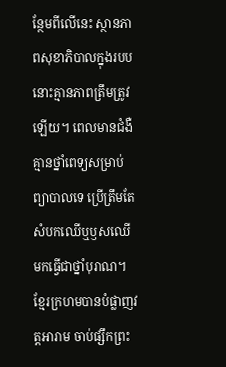ន្ថែមពីលើនេះ ស្ថានភាពសុខាភិបាលក្នុងរបបនោះគ្មានភាពត្រឹមត្រូវឡើយ។ ពេលមានជំងឺ គ្មានថ្នាំពេទ្យសម្រាប់ព្យាបាលទេ ប្រើត្រឹមតែសំបកឈើឬឫសឈើមកធ្វើជាថ្នាំបុរាណ។ ខ្មែរក្រហមបានបំផ្លាញវត្តអារាម ចាប់ផ្សឹកព្រះ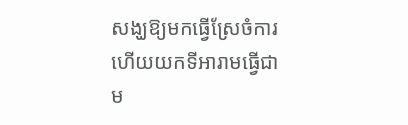សង្ឃឱ្យមកធ្វើស្រែចំការ ហើយយកទីអារាមធ្វើជា ម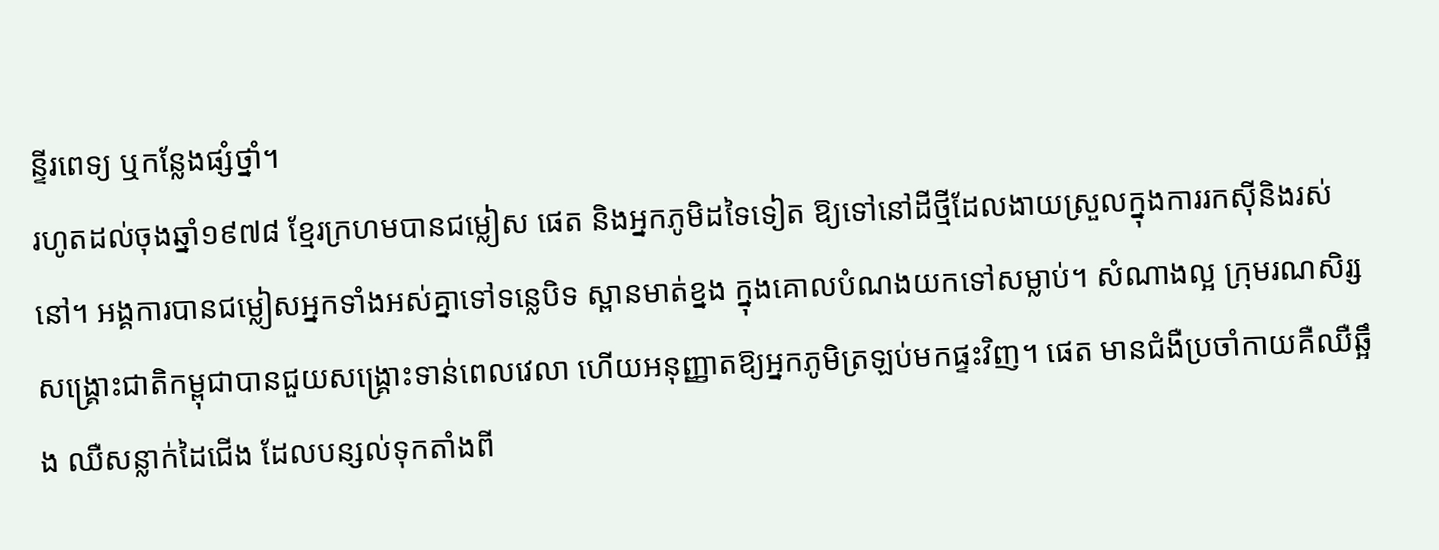ន្ទីរពេទ្យ ឬកន្លែងផ្សំថ្នាំ។
រហូតដល់ចុងឆ្នាំ១៩៧៨ ខ្មែរក្រហមបានជម្លៀស ផេត និងអ្នកភូមិដទៃទៀត ឱ្យទៅនៅដីថ្មីដែលងាយស្រួលក្នុងការរកស៊ីនិងរស់នៅ។ អង្គការបានជម្លៀសអ្នកទាំងអស់គ្នាទៅទន្លេបិទ ស្ពានមាត់ខ្នង ក្នុងគោលបំណងយកទៅសម្លាប់។ សំណាងល្អ ក្រុមរណសិរ្សសង្គ្រោះជាតិកម្ពុជាបានជួយសង្គ្រោះទាន់ពេលវេលា ហើយអនុញ្ញាតឱ្យអ្នកភូមិត្រឡប់មកផ្ទះវិញ។ ផេត មានជំងឺប្រចាំកាយគឺឈឺឆ្អឹង ឈឺសន្លាក់ដៃជើង ដែលបន្សល់ទុកតាំងពី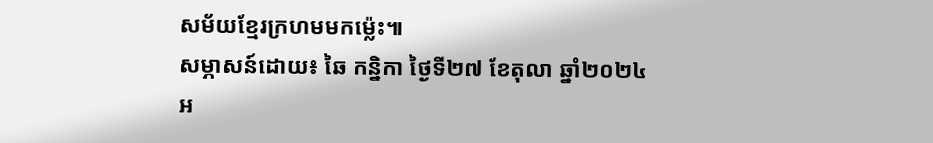សម័យខ្មែរក្រហមមកម៉្លេះ៕
សម្ភាសន៍ដោយ៖ ឆៃ កន្និកា ថ្ងៃទី២៧ ខែតុលា ឆ្នាំ២០២៤
អ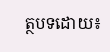ត្ថបទដោយ៖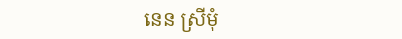នេន ស្រីមុំ